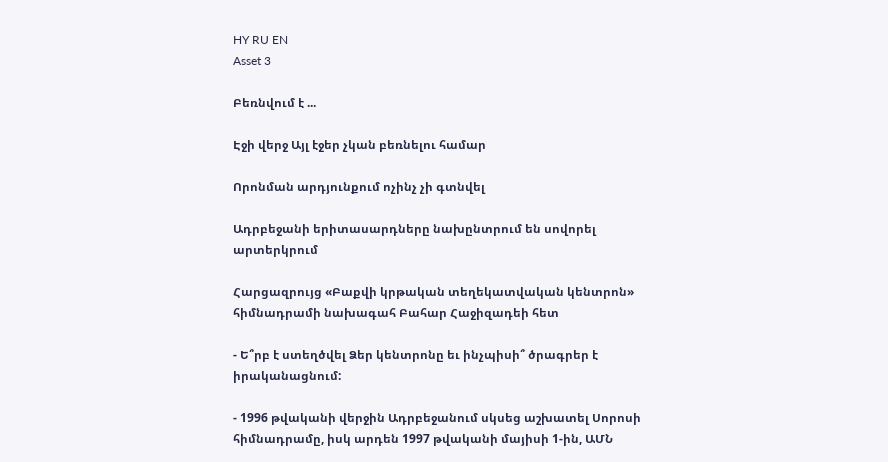HY RU EN
Asset 3

Բեռնվում է ...

Էջի վերջ Այլ էջեր չկան բեռնելու համար

Որոնման արդյունքում ոչինչ չի գտնվել

Ադրբեջանի երիտասարդները նախընտրում են սովորել արտերկրում

Հարցազրույց «Բաքվի կրթական տեղեկատվական կենտրոն» հիմնադրամի նախագահ Բահար Հաջիզադեի հետ

- Ե՞րբ է ստեղծվել Ձեր կենտրոնը եւ ինչպիսի՞ ծրագրեր է իրականացնում:

- 1996 թվականի վերջին Ադրբեջանում սկսեց աշխատել Սորոսի հիմնադրամը, իսկ արդեն 1997 թվականի մայիսի 1-ին, ԱՄՆ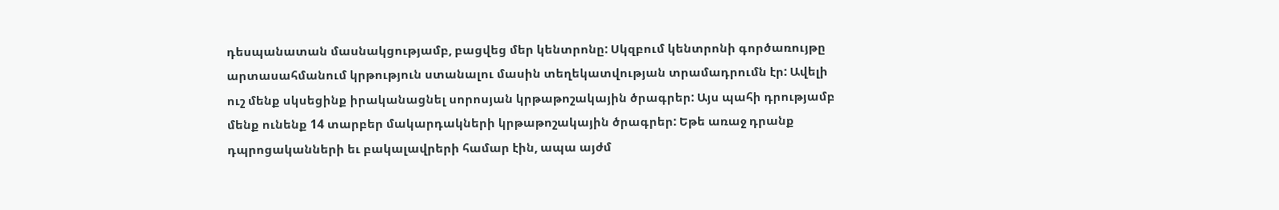դեսպանատան մասնակցությամբ, բացվեց մեր կենտրոնը: Սկզբում կենտրոնի գործառույթը արտասահմանում կրթություն ստանալու մասին տեղեկատվության տրամադրումն էր: Ավելի ուշ մենք սկսեցինք իրականացնել սորոսյան կրթաթոշակային ծրագրեր: Այս պահի դրությամբ մենք ունենք 14 տարբեր մակարդակների կրթաթոշակային ծրագրեր: Եթե առաջ դրանք դպրոցականների եւ բակալավրերի համար էին, ապա այժմ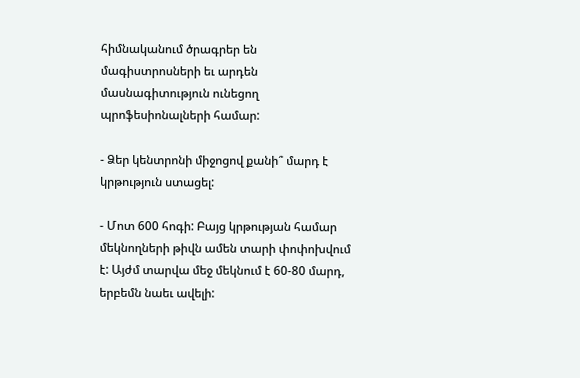հիմնականում ծրագրեր են մագիստրոսների եւ արդեն մասնագիտություն ունեցող պրոֆեսիոնալների համար:

- Ձեր կենտրոնի միջոցով քանի՞ մարդ է կրթություն ստացել:

- Մոտ 600 հոգի: Բայց կրթության համար մեկնողների թիվն ամեն տարի փոփոխվում է: Այժմ տարվա մեջ մեկնում է 60-80 մարդ, երբեմն նաեւ ավելի: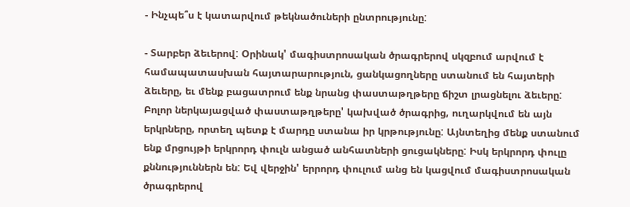- Ինչպե՞ս է կատարվում թեկնածուների ընտրությունը:

- Տարբեր ձեւերով: Օրինակ' մագիստրոսական ծրագրերով սկզբում արվում է համապատասխան հայտարարություն, ցանկացողները ստանում են հայտերի ձեւերը, եւ մենք բացատրում ենք նրանց փաստաթղթերը ճիշտ լրացնելու ձեւերը: Բոլոր ներկայացված փաստաթղթերը' կախված ծրագրից, ուղարկվում են այն երկրները, որտեղ պետք է մարդը ստանա իր կրթությունը: Այնտեղից մենք ստանում ենք մրցույթի երկրորդ փուլն անցած անհատների ցուցակները: Իսկ երկրորդ փուլը քննություններն են: Եվ վերջին' երրորդ փուլում անց են կացվում մագիստրոսական ծրագրերով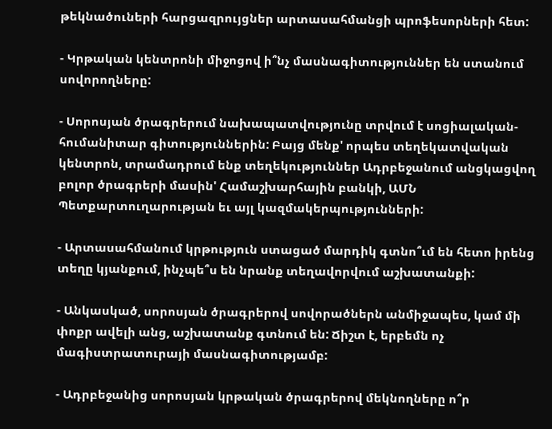թեկնածուների հարցազրույցներ արտասահմանցի պրոֆեսորների հետ:

- Կրթական կենտրոնի միջոցով ի՞նչ մասնագիտություններ են ստանում սովորողները:

- Սորոսյան ծրագրերում նախապատվությունը տրվում է սոցիալական- հումանիտար գիտություններին: Բայց մենք' որպես տեղեկատվական կենտրոն, տրամադրում ենք տեղեկություններ Ադրբեջանում անցկացվող բոլոր ծրագրերի մասին' Համաշխարհային բանկի, ԱՄՆ Պետքարտուղարության եւ այլ կազմակերպությունների:

- Արտասահմանում կրթություն ստացած մարդիկ գտնո՞ւմ են հետո իրենց տեղը կյանքում, ինչպե՞ս են նրանք տեղավորվում աշխատանքի:

- Անկասկած, սորոսյան ծրագրերով սովորածներն անմիջապես, կամ մի փոքր ավելի անց, աշխատանք գտնում են: Ճիշտ է, երբեմն ոչ մագիստրատուրայի մասնագիտությամբ:

- Ադրբեջանից սորոսյան կրթական ծրագրերով մեկնողները ո՞ր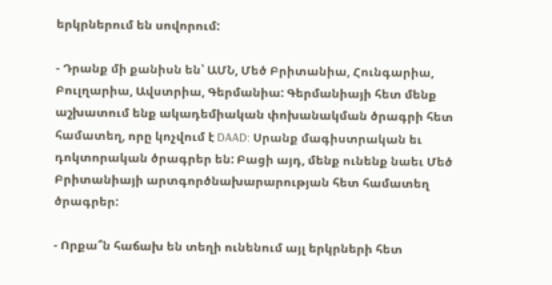երկրներում են սովորում:

- Դրանք մի քանիսն են՝ ԱՄՆ, Մեծ Բրիտանիա, Հունգարիա, Բուլղարիա, Ավստրիա, Գերմանիա: Գերմանիայի հետ մենք աշխատում ենք ակադեմիական փոխանակման ծրագրի հետ համատեղ, որը կոչվում է DAAD: Սրանք մագիստրական եւ դոկտորական ծրագրեր են: Բացի այդ, մենք ունենք նաեւ Մեծ Բրիտանիայի արտգործնախարարության հետ համատեղ ծրագրեր:

- Որքա՞ն հաճախ են տեղի ունենում այլ երկրների հետ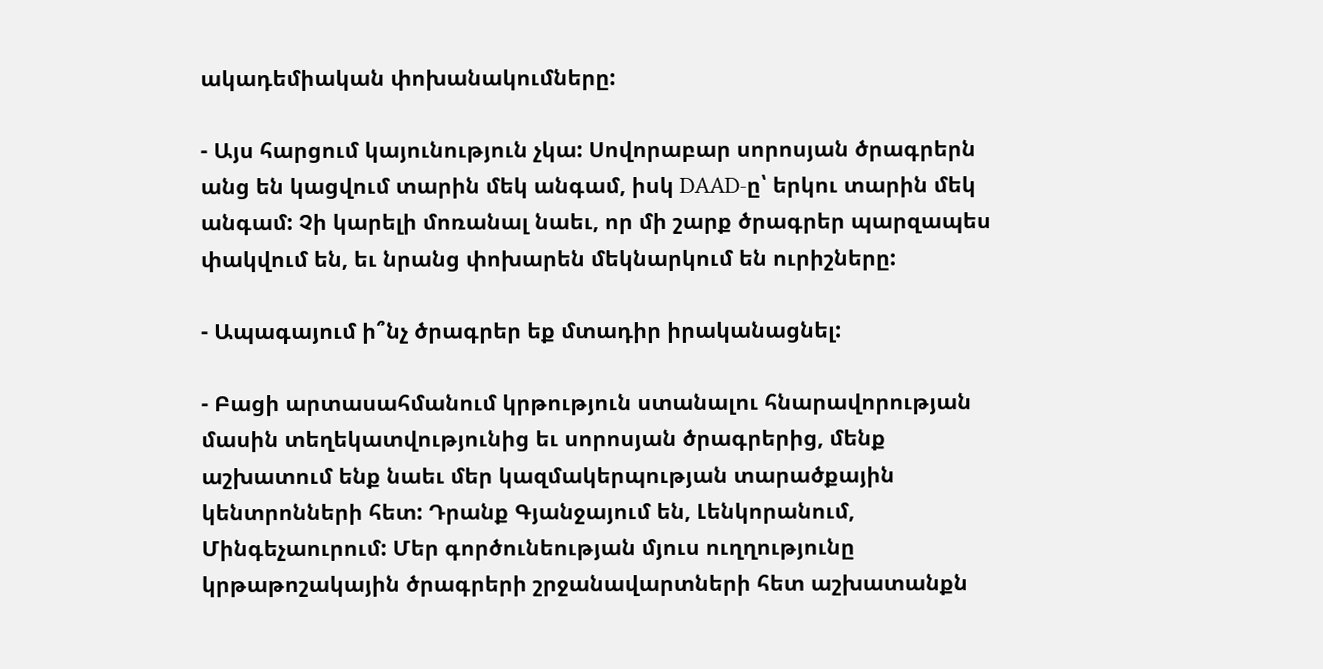ակադեմիական փոխանակումները:

- Այս հարցում կայունություն չկա: Սովորաբար սորոսյան ծրագրերն անց են կացվում տարին մեկ անգամ, իսկ DAAD-ը՝ երկու տարին մեկ անգամ: Չի կարելի մոռանալ նաեւ, որ մի շարք ծրագրեր պարզապես փակվում են, եւ նրանց փոխարեն մեկնարկում են ուրիշները:

- Ապագայում ի՞նչ ծրագրեր եք մտադիր իրականացնել:

- Բացի արտասահմանում կրթություն ստանալու հնարավորության մասին տեղեկատվությունից եւ սորոսյան ծրագրերից, մենք աշխատում ենք նաեւ մեր կազմակերպության տարածքային կենտրոնների հետ: Դրանք Գյանջայում են, Լենկորանում, Մինգեչաուրում: Մեր գործունեության մյուս ուղղությունը կրթաթոշակային ծրագրերի շրջանավարտների հետ աշխատանքն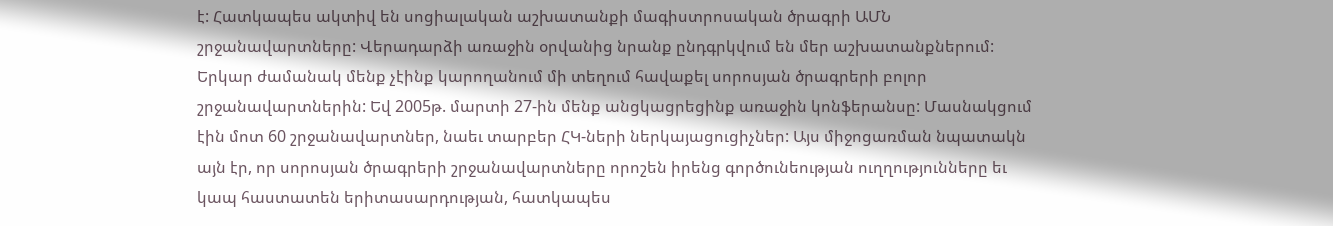է: Հատկապես ակտիվ են սոցիալական աշխատանքի մագիստրոսական ծրագրի ԱՄՆ շրջանավարտները: Վերադարձի առաջին օրվանից նրանք ընդգրկվում են մեր աշխատանքներում: Երկար ժամանակ մենք չէինք կարողանում մի տեղում հավաքել սորոսյան ծրագրերի բոլոր շրջանավարտներին: Եվ 2005թ. մարտի 27-ին մենք անցկացրեցինք առաջին կոնֆերանսը: Մասնակցում էին մոտ 60 շրջանավարտներ, նաեւ տարբեր ՀԿ-ների ներկայացուցիչներ: Այս միջոցառման նպատակն այն էր, որ սորոսյան ծրագրերի շրջանավարտները որոշեն իրենց գործունեության ուղղությունները եւ կապ հաստատեն երիտասարդության, հատկապես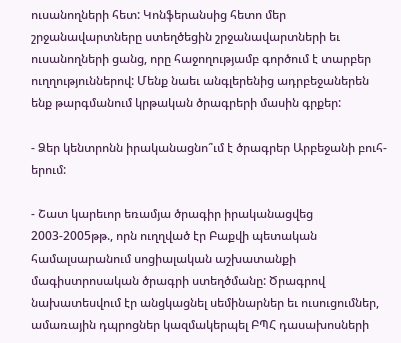ուսանողների հետ: Կոնֆերանսից հետո մեր շրջանավարտները ստեղծեցին շրջանավարտների եւ ուսանողների ցանց, որը հաջողությամբ գործում է տարբեր ուղղություններով: Մենք նաեւ անգլերենից ադրբեջաներեն ենք թարգմանում կրթական ծրագրերի մասին գրքեր:

- Ձեր կենտրոնն իրականացնո՞ւմ է ծրագրեր Արբեջանի բուհ-երում:

- Շատ կարեւոր եռամյա ծրագիր իրականացվեց 2003-2005թթ., որն ուղղված էր Բաքվի պետական համալսարանում սոցիալական աշխատանքի մագիստրոսական ծրագրի ստեղծմանը: Ծրագրով նախատեսվում էր անցկացնել սեմինարներ եւ ուսուցումներ, ամառային դպրոցներ կազմակերպել ԲՊՀ դասախոսների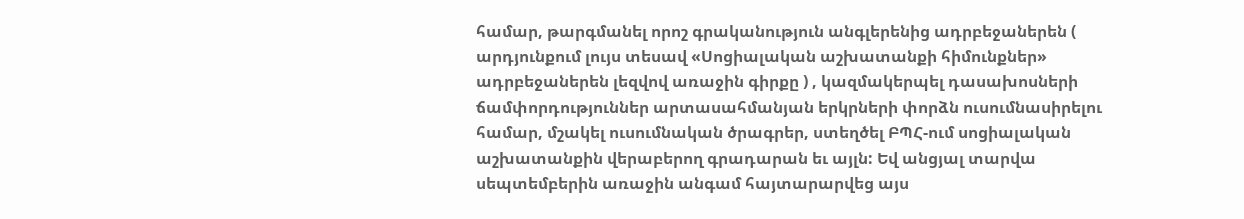համար, թարգմանել որոշ գրականություն անգլերենից ադրբեջաներեն ( արդյունքում լույս տեսավ «Սոցիալական աշխատանքի հիմունքներ» ադրբեջաներեն լեզվով առաջին գիրքը ) , կազմակերպել դասախոսների ճամփորդություններ արտասահմանյան երկրների փորձն ուսումնասիրելու համար, մշակել ուսումնական ծրագրեր, ստեղծել ԲՊՀ-ում սոցիալական աշխատանքին վերաբերող գրադարան եւ այլն: Եվ անցյալ տարվա սեպտեմբերին առաջին անգամ հայտարարվեց այս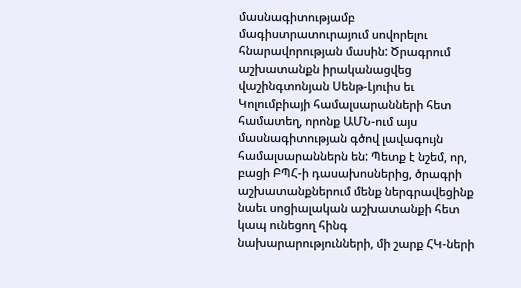մասնագիտությամբ մագիստրատուրայում սովորելու հնարավորության մասին: Ծրագրում աշխատանքն իրականացվեց վաշինգտոնյան Սենթ-Լյուիս եւ Կոլումբիայի համալսարանների հետ համատեղ, որոնք ԱՄՆ-ում այս մասնագիտության գծով լավագույն համալսարաններն են: Պետք է նշեմ, որ, բացի ԲՊՀ-ի դասախոսներից, ծրագրի աշխատանքներում մենք ներգրավեցինք նաեւ սոցիալական աշխատանքի հետ կապ ունեցող հինգ նախարարությունների, մի շարք ՀԿ-ների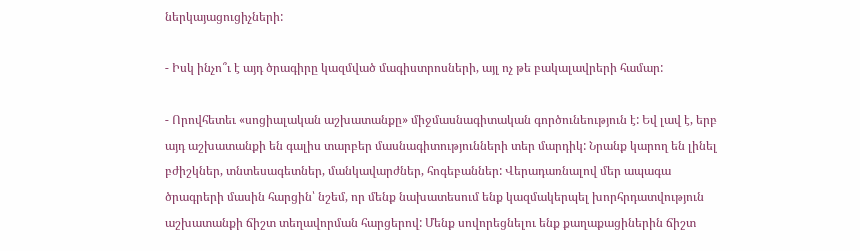ներկայացուցիչների:

- Իսկ ինչո՞ւ է այդ ծրագիրը կազմված մագիստրոսների, այլ ոչ թե բակալավրերի համար:

- Որովհետեւ «սոցիալական աշխատանքը» միջմասնագիտական գործունեություն է: Եվ լավ է, երբ այդ աշխատանքի են գալիս տարբեր մասնագիտությունների տեր մարդիկ: Նրանք կարող են լինել բժիշկներ, տնտեսագետներ, մանկավարժներ, հոգեբաններ: Վերադառնալով մեր ապագա ծրագրերի մասին հարցին՝ նշեմ, որ մենք նախատեսում ենք կազմակերպել խորհրդատվություն աշխատանքի ճիշտ տեղավորման հարցերով: Մենք սովորեցնելու ենք քաղաքացիներին ճիշտ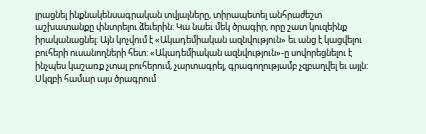լրացնել ինքնակենսագրական տվյալները, տիրապետել անհրաժեշտ աշխատանքը փնտրելու ձեւերին: Կա նաեւ մեկ ծրագիր, որը շատ կուզեինք իրականացնել: Այն կոչվում է «Ակադեմիական ազնվություն» եւ անց է կացվելու բուհերի ուսանողների հետ: «Ակադեմիական ազնվություն»-ը սովորեցնելու է ինչպես կաշառք չտալ բուհերում, չարտագրել, գրագողությամբ չզբաղվել եւ այլն: Սկզբի համար այս ծրագրում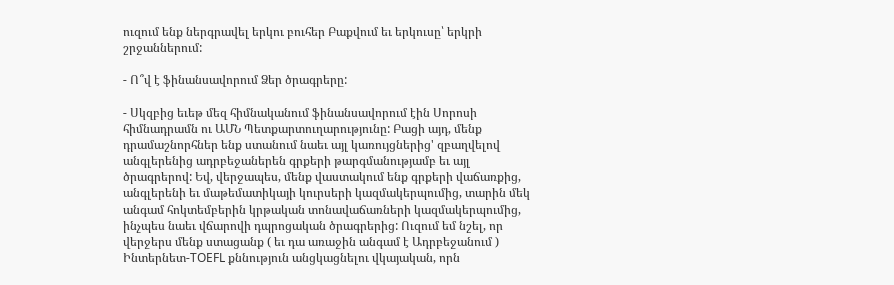ուզում ենք ներգրավել երկու բուհեր Բաքվում եւ երկուսը՝ երկրի շրջաններում:

- Ո՞վ է ֆինանսավորում Ձեր ծրագրերը:

- Սկզբից եւեթ մեզ հիմնականում ֆինանսավորում էին Սորոսի հիմնադրամն ու ԱՄՆ Պետքարտուղարությունը: Բացի այդ, մենք դրամաշնորհներ ենք ստանում նաեւ այլ կառույցներից' զբաղվելով անգլերենից ադրբեջաներեն գրքերի թարգմանությամբ եւ այլ ծրագրերով: Եվ, վերջապես, մենք վաստակում ենք գրքերի վաճառքից, անգլերենի եւ մաթեմատիկայի կուրսերի կազմակերպումից, տարին մեկ անգամ հոկտեմբերին կրթական տոնավաճառների կազմակերպումից, ինչպես նաեւ վճարովի դպրոցական ծրագրերից: Ուզում եմ նշել, որ վերջերս մենք ստացանք ( եւ դա առաջին անգամ է Ադրբեջանում ) Ինտերնետ-TOEFL քննություն անցկացնելու վկայական, որն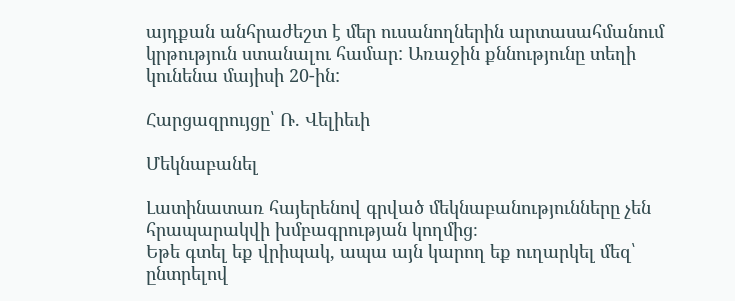այդքան անհրաժեշտ է մեր ուսանողներին արտասահմանում կրթություն ստանալու համար: Առաջին քննությունը տեղի կունենա մայիսի 20-ին:

Հարցազրույցը՝ Ռ. Վելիեւի

Մեկնաբանել

Լատինատառ հայերենով գրված մեկնաբանությունները չեն հրապարակվի խմբագրության կողմից։
Եթե գտել եք վրիպակ, ապա այն կարող եք ուղարկել մեզ՝ ընտրելով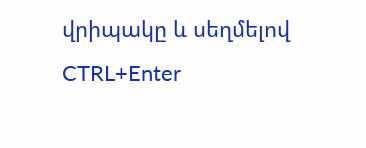վրիպակը և սեղմելով CTRL+Enter